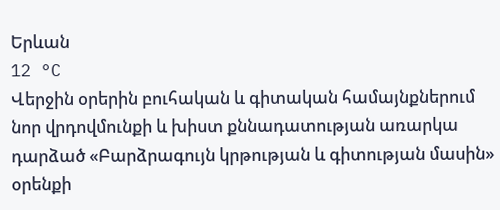Երևան
12 °C
Վերջին օրերին բուհական և գիտական համայնքներում նոր վրդովմունքի և խիստ քննադատության առարկա դարձած «Բարձրագույն կրթության և գիտության մասին» օրենքի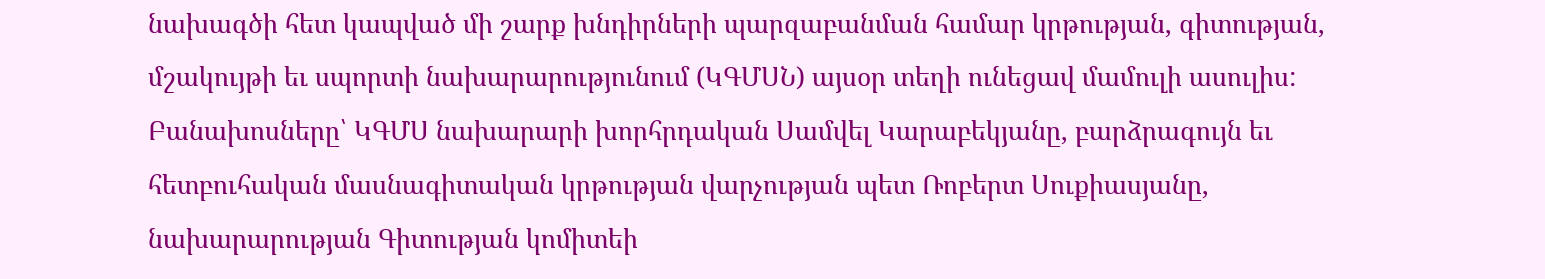նախագծի հետ կապված մի շարք խնդիրների պարզաբանման համար կրթության, գիտության, մշակույթի եւ սպորտի նախարարությունում (ԿԳՄՍՆ) այսօր տեղի ունեցավ մամուլի ասուլիս:
Բանախոսները՝ ԿԳՄՍ նախարարի խորհրդական Սամվել Կարաբեկյանը, բարձրագույն եւ հետբուհական մասնագիտական կրթության վարչության պետ Ռոբերտ Սուքիասյանը, նախարարության Գիտության կոմիտեի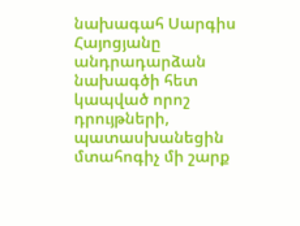նախագահ Սարգիս Հայոցյանը անդրադարձան նախագծի հետ կապված որոշ դրույթների, պատասխանեցին մտահոգիչ մի շարք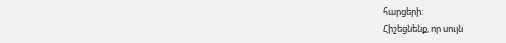հարցերի:
Հիշեցնենք, որ սույն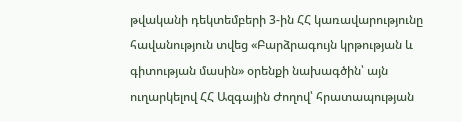թվականի դեկտեմբերի 3-ին ՀՀ կառավարությունը հավանություն տվեց «Բարձրագույն կրթության և գիտության մասին» օրենքի նախագծին՝ այն ուղարկելով ՀՀ Ազգային Ժողով՝ հրատապության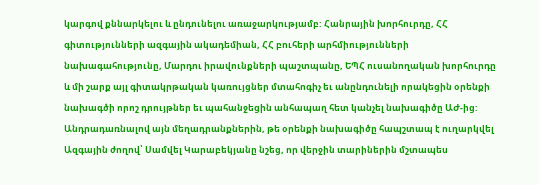կարգով քննարկելու և ընդունելու առաջարկությամբ: Հանրային խորհուրդը, ՀՀ գիտությունների ազգային ակադեմիան, ՀՀ բուհերի արհմիությունների նախագահությունը, Մարդու իրավունքների պաշտպանը, ԵՊՀ ուսանողական խորհուրդը և մի շարք այլ գիտակրթական կառույցներ մտահոգիչ եւ անընդունելի որակեցին օրենքի նախագծի որոշ դրույթներ եւ պահանջեցին անհապաղ հետ կանչել նախագիծը ԱԺ-ից:
Անդրադառնալով այն մեղադրանքներին, թե օրենքի նախագիծը հապշտապ է ուղարկվել Ազգային ժողով՝ Սամվել Կարաբեկյանը նշեց, որ վերջին տարիներին մշտապես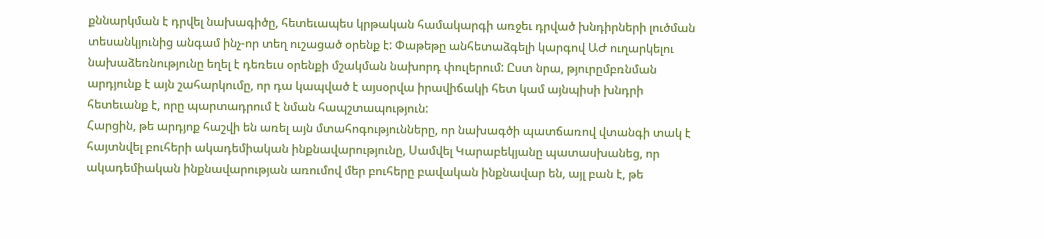քննարկման է դրվել նախագիծը, հետեւապես կրթական համակարգի առջեւ դրված խնդիրների լուծման տեսանկյունից անգամ ինչ-որ տեղ ուշացած օրենք է: Փաթեթը անհետաձգելի կարգով ԱԺ ուղարկելու նախաձեռնությունը եղել է դեռեւս օրենքի մշակման նախորդ փուլերում: Ըստ նրա, թյուրըմբռնման արդյունք է այն շահարկումը, որ դա կապված է այսօրվա իրավիճակի հետ կամ այնպիսի խնդրի հետեւանք է, որը պարտադրում է նման հապշտապություն:
Հարցին, թե արդյոք հաշվի են առել այն մտահոգությունները, որ նախագծի պատճառով վտանգի տակ է հայտնվել բուհերի ակադեմիական ինքնավարությունը, Սամվել Կարաբեկյանը պատասխանեց, որ ակադեմիական ինքնավարության առումով մեր բուհերը բավական ինքնավար են, այլ բան է, թե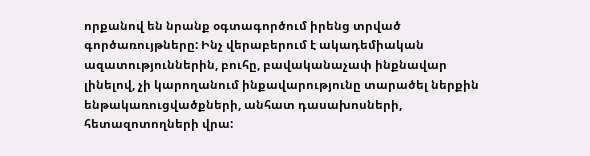որքանով են նրանք օգտագործում իրենց տրված գործառույթները: Ինչ վերաբերում է ակադեմիական ազատություններին, բուհը, բավականաչափ ինքնավար լինելով, չի կարողանում ինքավարությունը տարածել ներքին ենթակառուցվածքների, անհատ դասախոսների, հետազոտողների վրա: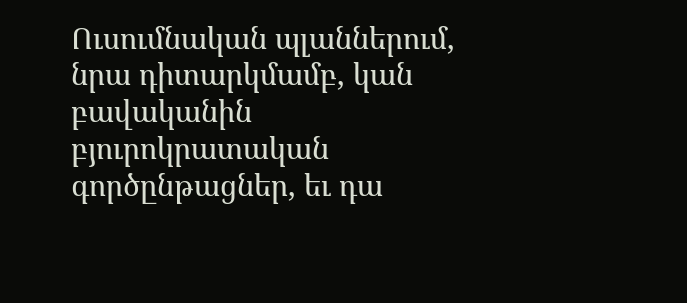Ուսումնական պլաններում, նրա դիտարկմամբ, կան բավականին բյուրոկրատական գործընթացներ, եւ դա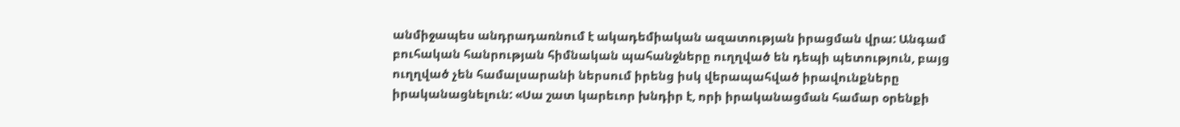անմիջապես անդրադառնում է ակադեմիական ազատության իրացման վրա: Անգամ բուհական հանրության հիմնական պահանջները ուղղված են դեպի պետություն, բայց ուղղված չեն համալսարանի ներսում իրենց իսկ վերապահված իրավունքները իրականացնելուն: «Սա շատ կարեւոր խնդիր է, որի իրականացման համար օրենքի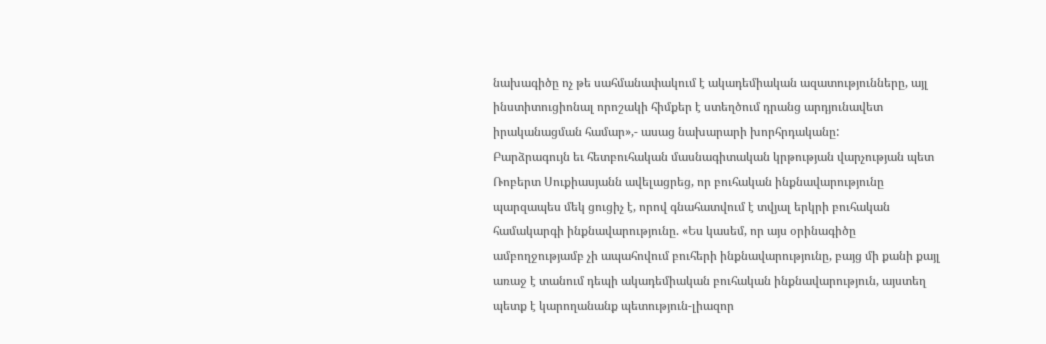նախագիծը ոչ թե սահմանափակում է ակադեմիական ազատությունները, այլ ինստիտուցիոնալ որոշակի հիմքեր է ստեղծում դրանց արդյունավետ իրականացման համար»,- ասաց նախարարի խորհրդականը:
Բարձրագույն եւ հետբուհական մասնագիտական կրթության վարչության պետ Ռոբերտ Սուքիասյանն ավելացրեց, որ բուհական ինքնավարությունը պարզապես մեկ ցուցիչ է, որով գնահատվում է տվյալ երկրի բուհական համակարգի ինքնավարությունը. «Ես կասեմ, որ այս օրինագիծը ամբողջությամբ չի ապահովում բուհերի ինքնավարությունը, բայց մի քանի քայլ առաջ է տանում դեպի ակադեմիական բուհական ինքնավարություն, այստեղ պետք է կարողանանք պետություն-լիազոր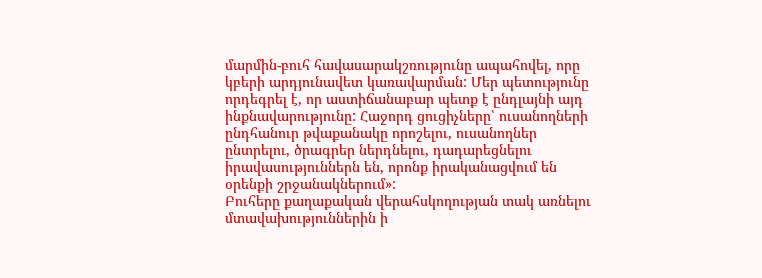մարմին-բուհ հավասարակշռությունը ապահովել, որը կբերի արդյունավետ կառավարման: Մեր պետությունը որդեգրել է, որ աստիճանաբար պետք է ընդլայնի այդ ինքնավարությունը: Հաջորդ ցուցիչները՝ ուսանողների ընդհանուր թվաքանակը որոշելու, ուսանողներ ընտրելու, ծրագրեր ներդնելու, դադարեցնելու իրավասություններն են, որոնք իրականացվում են օրենքի շրջանակներում»:
Բուհերը քաղաքական վերահսկողության տակ առնելու մտավախություններին ի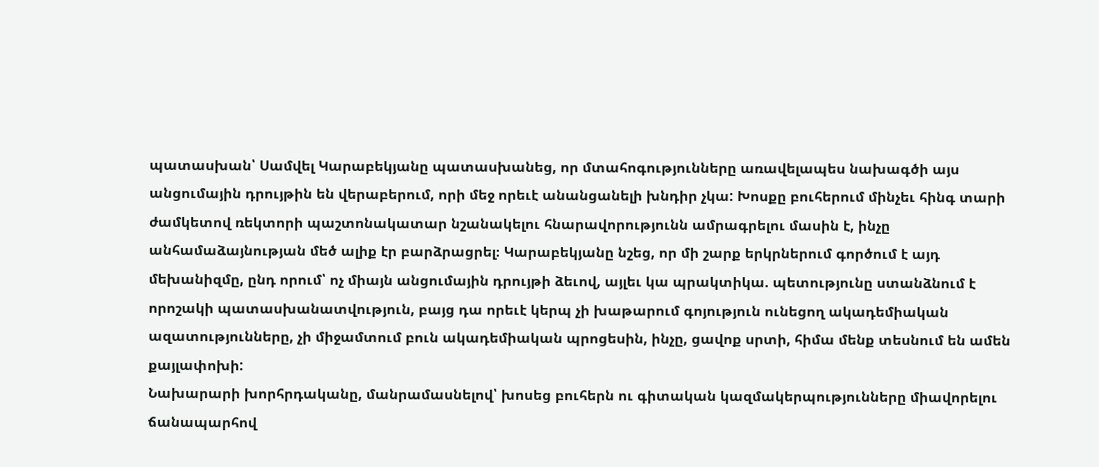պատասխան՝ Սամվել Կարաբեկյանը պատասխանեց, որ մտահոգությունները առավելապես նախագծի այս անցումային դրույթին են վերաբերում, որի մեջ որեւէ անանցանելի խնդիր չկա: Խոսքը բուհերում մինչեւ հինգ տարի ժամկետով ռեկտորի պաշտոնակատար նշանակելու հնարավորությունն ամրագրելու մասին է, ինչը անհամաձայնության մեծ ալիք էր բարձրացրել։ Կարաբեկյանը նշեց, որ մի շարք երկրներում գործում է այդ մեխանիզմը, ընդ որում՝ ոչ միայն անցումային դրույթի ձեւով, այլեւ կա պրակտիկա. պետությունը ստանձնում է որոշակի պատասխանատվություն, բայց դա որեւէ կերպ չի խաթարում գոյություն ունեցող ակադեմիական ազատությունները, չի միջամտում բուն ակադեմիական պրոցեսին, ինչը, ցավոք սրտի, հիմա մենք տեսնում են ամեն քայլափոխի:
Նախարարի խորհրդականը, մանրամասնելով՝ խոսեց բուհերն ու գիտական կազմակերպությունները միավորելու ճանապարհով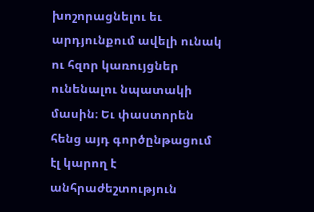խոշորացնելու եւ արդյունքում ավելի ունակ ու հզոր կառույցներ ունենալու նպատակի մասին։ Եւ փաստորեն հենց այդ գործընթացում էլ կարող է անհրաժեշտություն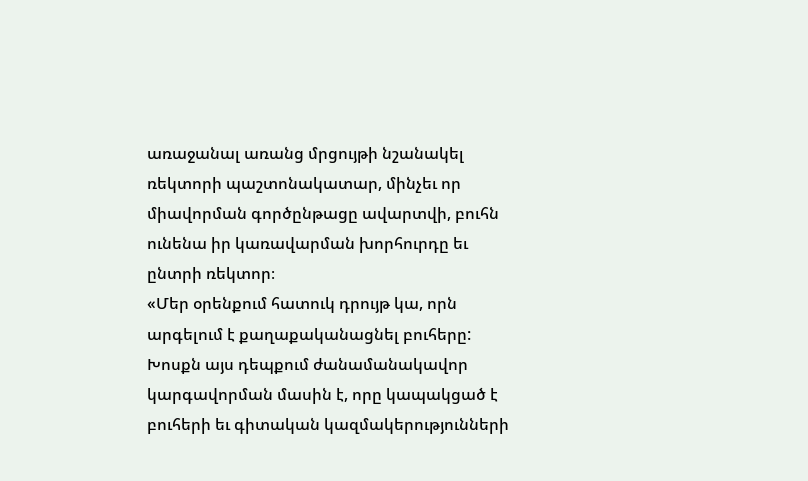առաջանալ առանց մրցույթի նշանակել ռեկտորի պաշտոնակատար, մինչեւ որ միավորման գործընթացը ավարտվի, բուհն ունենա իր կառավարման խորհուրդը եւ ընտրի ռեկտոր։
«Մեր օրենքում հատուկ դրույթ կա, որն արգելում է քաղաքականացնել բուհերը: Խոսքն այս դեպքում ժանամանակավոր կարգավորման մասին է, որը կապակցած է բուհերի եւ գիտական կազմակերությունների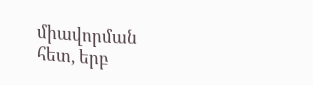միավորման հետ, երբ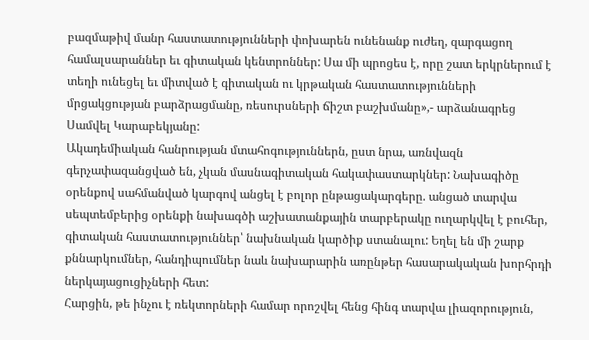բազմաթիվ մանր հաստատությունների փոխարեն ունենանք ուժեղ, զարգացող համալսարաններ եւ գիտական կենտրոններ: Սա մի պրոցես է, որը շատ երկրներում է տեղի ունեցել եւ միտված է գիտական ու կրթական հաստատությունների մրցակցության բարձրացմանը, ռեսուրսների ճիշտ բաշխմանը»,- արձանագրեց Սամվել Կարաբեկյանը:
Ակադեմիական հանրության մտահոգություններն, ըստ նրա, առնվազն գերչափազանցված են, չկան մասնագիտական հակափաստարկներ: Նախագիծը օրենքով սահմանված կարգով անցել է բոլոր ընթացակարգերը. անցած տարվա սեպտեմբերից օրենքի նախագծի աշխատանքային տարբերակը ուղարկվել է բուհեր, գիտական հաստատություններ՝ նախնական կարծիք ստանալու: Եղել են մի շարք քննարկումներ, հանդիպումներ նաև նախարարին առընթեր հասարակական խորհրդի ներկայացուցիչների հետ:
Հարցին, թե ինչու է ռեկտորների համար որոշվել հենց հինգ տարվա լիազորություն,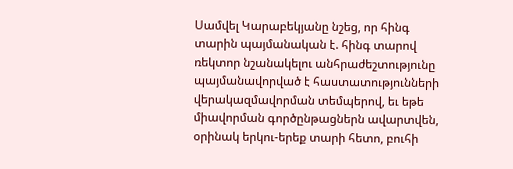Սամվել Կարաբեկյանը նշեց, որ հինգ տարին պայմանական է. հինգ տարով ռեկտոր նշանակելու անհրաժեշտությունը պայմանավորված է հաստատությունների վերակազմավորման տեմպերով, եւ եթե միավորման գործընթացներն ավարտվեն, օրինակ երկու-երեք տարի հետո, բուհի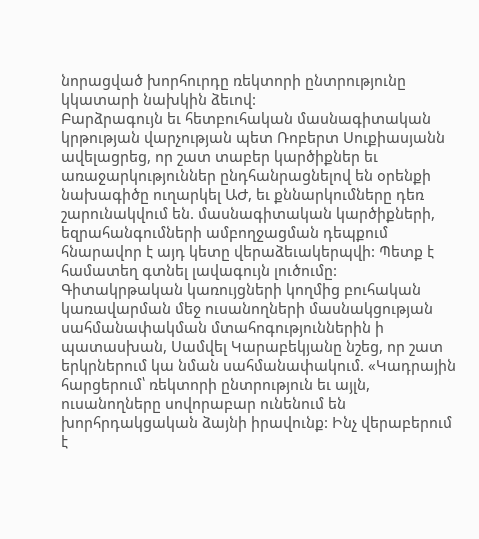նորացված խորհուրդը ռեկտորի ընտրությունը կկատարի նախկին ձեւով:
Բարձրագույն եւ հետբուհական մասնագիտական կրթության վարչության պետ Ռոբերտ Սուքիասյանն ավելացրեց, որ շատ տաբեր կարծիքներ եւ առաջարկություններ ընդհանրացնելով են օրենքի նախագիծը ուղարկել ԱԺ, եւ քննարկումները դեռ շարունակվում են. մասնագիտական կարծիքների, եզրահանգումների ամբողջացման դեպքում հնարավոր է այդ կետը վերաձեւակերպվի: Պետք է համատեղ գտնել լավագույն լուծումը:
Գիտակրթական կառույցների կողմից բուհական կառավարման մեջ ուսանողների մասնակցության սահմանափակման մտահոգություններին ի պատասխան, Սամվել Կարաբեկյանը նշեց, որ շատ երկրներում կա նման սահմանափակում. «Կադրային հարցերում՝ ռեկտորի ընտրություն եւ այլն, ուսանողները սովորաբար ունենում են խորհրդակցական ձայնի իրավունք: Ինչ վերաբերում է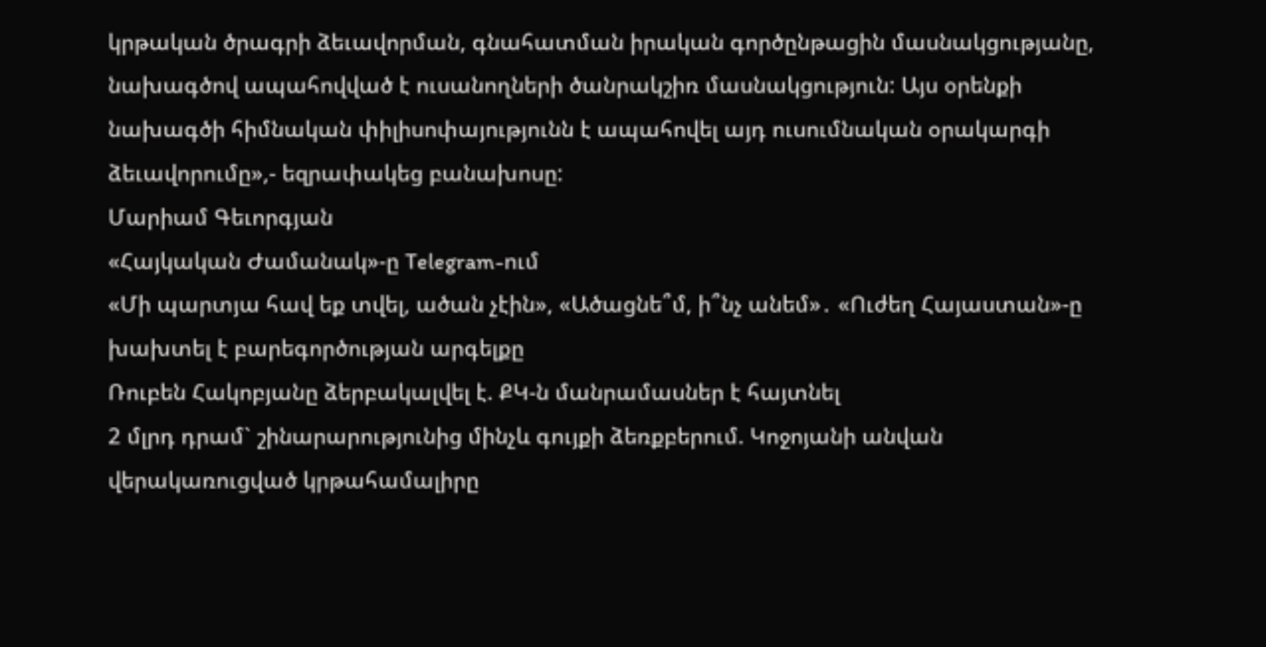կրթական ծրագրի ձեւավորման, գնահատման իրական գործընթացին մասնակցությանը, նախագծով ապահովված է ուսանողների ծանրակշիռ մասնակցություն: Այս օրենքի նախագծի հիմնական փիլիսոփայությունն է ապահովել այդ ուսումնական օրակարգի ձեւավորումը»,- եզրափակեց բանախոսը:
Մարիամ Գեւորգյան
«Հայկական Ժամանակ»-ը Telegram-ում
«Մի պարտյա հավ եք տվել, ածան չէին», «Ածացնե՞մ, ի՞նչ անեմ»․ «Ուժեղ Հայաստան»-ը խախտել է բարեգործության արգելքը
Ռուբեն Հակոբյանը ձերբակալվել է. ՔԿ-ն մանրամասներ է հայտնել
2 մլրդ դրամ` շինարարությունից մինչև գույքի ձեռքբերում. Կոջոյանի անվան վերակառուցված կրթահամալիրը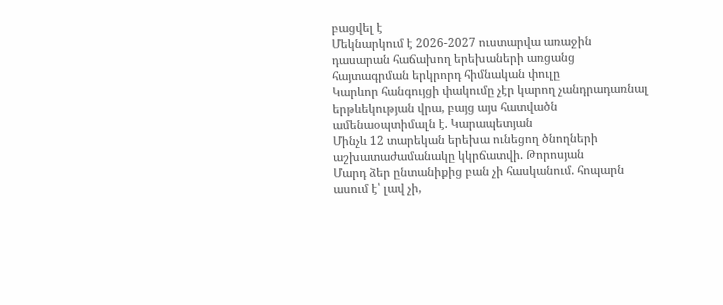բացվել է
Մեկնարկում է 2026-2027 ուստարվա առաջին դասարան հաճախող երեխաների առցանց հայտագրման երկրորդ հիմնական փուլը
Կարևոր հանգույցի փակումը չէր կարող չանդրադառնալ երթևեկության վրա, բայց այս հատվածն ամենաօպտիմալն է. Կարապետյան
Մինչև 12 տարեկան երեխա ունեցող ծնողների աշխատաժամանակը կկրճատվի. Թորոսյան
Մարդ ձեր ընտանիքից բան չի հասկանում. հոպարն ասում է՝ լավ չի,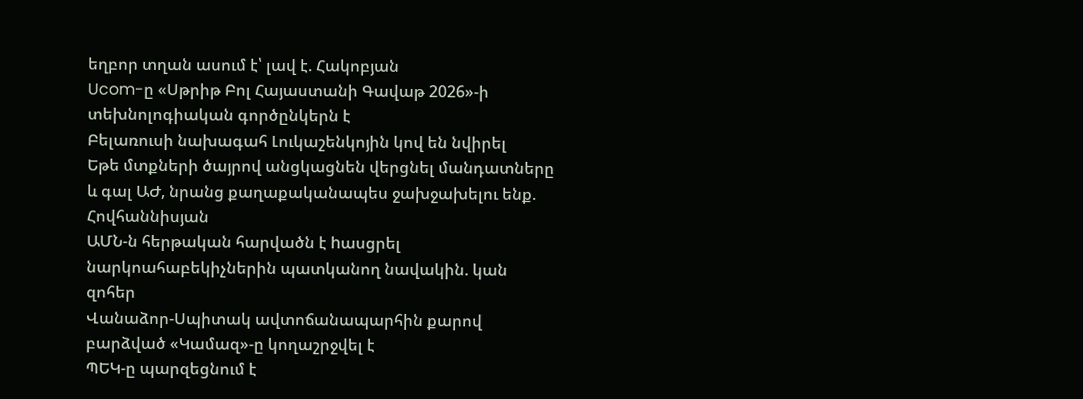եղբոր տղան ասում է՝ լավ է. Հակոբյան
Ucom-ը «Սթրիթ Բոլ Հայաստանի Գավաթ 2026»-ի տեխնոլոգիական գործընկերն է
Բելառուսի նախագահ Լուկաշենկոյին կով են նվիրել
Եթե մտքների ծայրով անցկացնեն վերցնել մանդատները և գալ ԱԺ, նրանց քաղաքականապես ջախջախելու ենք. Հովհաննիսյան
ԱՄՆ-ն հերթական հարվածն է hասցրել նարկոահաբեկիչներին պատկանող նավակին. կան զոհեր
Վանաձոր-Սպիտակ ավտոճանապարհին քարով բարձված «Կամազ»-ը կողաշրջվել է
ՊԵԿ-ը պարզեցնում է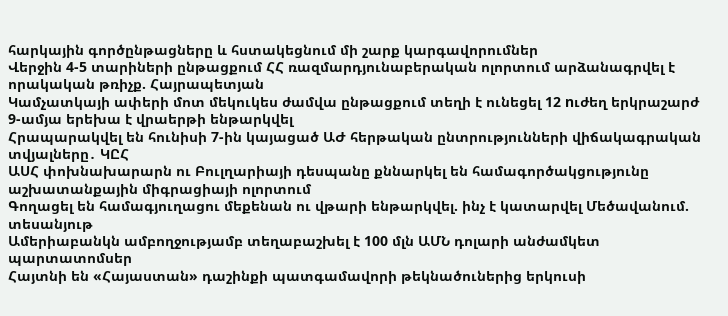հարկային գործընթացները և հստակեցնում մի շարք կարգավորումներ
Վերջին 4-5 տարիների ընթացքում ՀՀ ռազմարդյունաբերական ոլորտում արձանագրվել է որակական թռիչք. Հայրապետյան
Կամչատկայի ափերի մոտ մեկուկես ժամվա ընթացքում տեղի է ունեցել 12 nւժեղ երկրաշարժ
9-ամյա երեխա է վրաերթի ենթարկվել
Հրապարակվել են հունիսի 7-ին կայացած ԱԺ հերթական ընտրությունների վիճակագրական տվյալները․ ԿԸՀ
ԱՍՀ փոխնախարարն ու Բուլղարիայի դեսպանը քննարկել են համագործակցությունը աշխատանքային միգրացիայի ոլորտում
Գողացել են համագյուղացու մեքենան ու վթարի ենթարկվել. ինչ է կատարվել Մեծավանում. տեսանյութ
Ամերիաբանկն ամբողջությամբ տեղաբաշխել է 100 մլն ԱՄՆ դոլարի անժամկետ պարտատոմսեր
Հայտնի են «Հայաստան» դաշինքի պատգամավորի թեկնածուներից երկուսի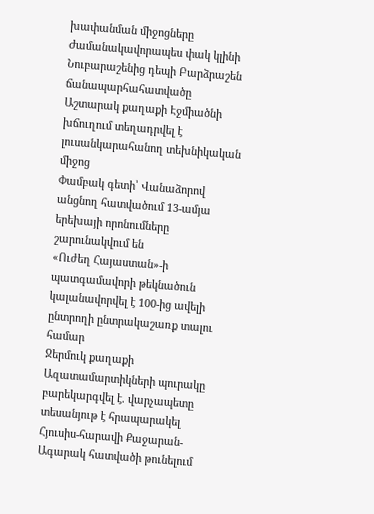խափանման միջոցները
Ժամանակավորապես փակ կլինի Նուբարաշենից դեպի Բարձրաշեն ճանապարհահատվածը
Աշտարակ քաղաքի Էջմիածնի խճուղում տեղադրվել է լուսանկարահանող տեխնիկական միջոց
Փամբակ գետի՝ Վանաձորով անցնող հատվածում 13-ամյա երեխայի որոնումները շարունակվում են
«Ուժեղ Հայաստան»-ի պատգամավորի թեկնածուն կալանավորվել է 100-ից ավելի ընտրողի ընտրակաշառք տալու համար
Ջերմուկ քաղաքի Ազատամարտիկների պուրակը բարեկարգվել է. վարչապետը տեսանյութ է հրապարակել
Հյուսիս-հարավի Քաջարան-Ագարակ հատվածի թունելում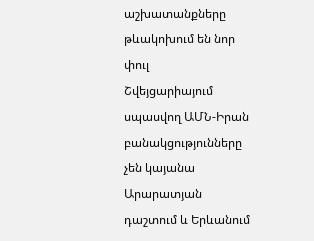աշխատանքները թևակոխում են նոր փուլ
Շվեյցարիայում սպասվող ԱՄՆ-Իրան բանակցությունները չեն կայանա
Արարատյան դաշտում և Երևանում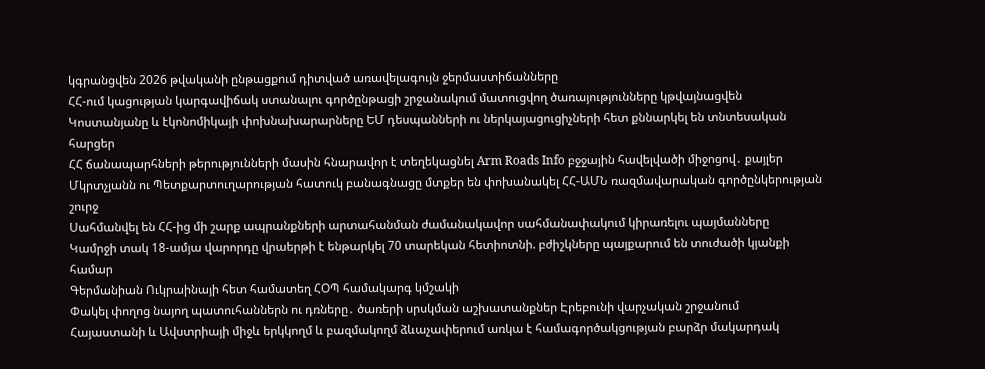կգրանցվեն 2026 թվականի ընթացքում դիտված առավելագույն ջերմաստիճանները
ՀՀ-ում կացության կարգավիճակ ստանալու գործընթացի շրջանակում մատուցվող ծառայությունները կթվայնացվեն
Կոստանյանը և էկոնոմիկայի փոխնախարարները ԵՄ դեսպանների ու ներկայացուցիչների հետ քննարկել են տնտեսական հարցեր
ՀՀ ճանապարհների թերությունների մասին հնարավոր է տեղեկացնել Arm Roads Info բջջային հավելվածի միջոցով․ քայլեր
Մկրտչյանն ու Պետքարտուղարության հատուկ բանագնացը մտքեր են փոխանակել ՀՀ-ԱՄՆ ռազմավարական գործընկերության շուրջ
Սահմանվել են ՀՀ-ից մի շարք ապրանքների արտահանման ժամանակավոր սահմանափակում կիրառելու պայմանները
Կամրջի տակ 18-ամյա վարորդը վրաերթի է ենթարկել 70 տարեկան հետիոտնի. բժիշկները պայքարում են տուժածի կյանքի համար
Գերմանիան Ուկրաինայի հետ համատեղ ՀՕՊ համակարգ կմշակի
Փակել փողոց նայող պատուհաններն ու դռները․ ծառերի սրսկման աշխատանքներ Էրեբունի վարչական շրջանում
Հայաստանի և Ավստրիայի միջև երկկողմ և բազմակողմ ձևաչափերում առկա է համագործակցության բարձր մակարդակ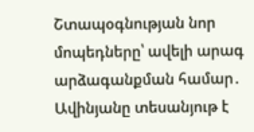Շտապօգնության նոր մոպեդները՝ ավելի արագ արձագանքման համար․ Ավինյանը տեսանյութ է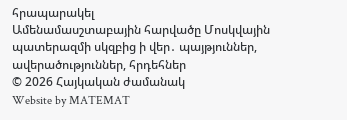հրապարակել
Ամենամասշտաբային հարվածը Մոսկվային պատերազմի սկզբից ի վեր․ պայթյուններ, ավերածություններ, հրդեհներ
© 2026 Հայկական ժամանակ
Website by MATEMAT